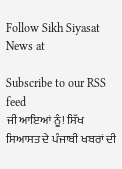Follow Sikh Siyasat News at

Subscribe to our RSS feed
ਜੀ ਆਇਆਂ ਨੂੰ! ਸਿੱਖ ਸਿਆਸਤ ਦੇ ਪੰਜਾਬੀ ਖਬਰਾਂ ਦੀ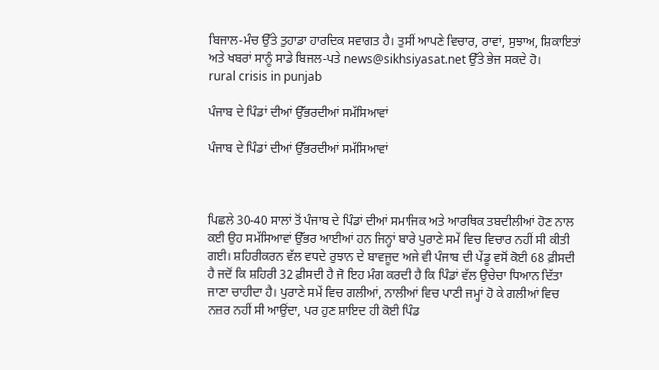ਬਿਜਾਲ-ਮੰਚ ਉੱਤੇ ਤੁਹਾਡਾ ਹਾਰਦਿਕ ਸਵਾਗਤ ਹੈ। ਤੁਸੀਂ ਆਪਣੇ ਵਿਚਾਰ, ਰਾਵਾਂ, ਸੁਝਾਅ, ਸ਼ਿਕਾਇਤਾਂ ਅਤੇ ਖਬਰਾਂ ਸਾਨੂੰ ਸਾਡੇ ਬਿਜਲ-ਪਤੇ news@sikhsiyasat.net ਉੱਤੇ ਭੇਜ ਸਕਦੇ ਹੋ।
rural crisis in punjab

ਪੰਜਾਬ ਦੇ ਪਿੰਡਾਂ ਦੀਆਂ ਉੱਭਰਦੀਆਂ ਸਮੱਸਿਆਵਾਂ

ਪੰਜਾਬ ਦੇ ਪਿੰਡਾਂ ਦੀਆਂ ਉੱਭਰਦੀਆਂ ਸਮੱਸਿਆਵਾਂ



ਪਿਛਲੇ 30-40 ਸਾਲਾਂ ਤੋਂ ਪੰਜਾਬ ਦੇ ਪਿੰਡਾਂ ਦੀਆਂ ਸਮਾਜਿਕ ਅਤੇ ਆਰਥਿਕ ਤਬਦੀਲੀਆਂ ਹੋਣ ਨਾਲ ਕਈ ਉਹ ਸਮੱਸਿਆਵਾਂ ਉੱਭਰ ਆਈਆਂ ਹਨ ਜਿਨ੍ਹਾਂ ਬਾਰੇ ਪੁਰਾਣੇ ਸਮੇਂ ਵਿਚ ਵਿਚਾਰ ਨਹੀਂ ਸੀ ਕੀਤੀ ਗਈ। ਸ਼ਹਿਰੀਕਰਨ ਵੱਲ ਵਧਦੇ ਰੁਝਾਨ ਦੇ ਬਾਵਜੂਦ ਅਜੇ ਵੀ ਪੰਜਾਬ ਦੀ ਪੇਂਡੂ ਵਸੋਂ ਕੋਈ 68 ਫ਼ੀਸਦੀ ਹੈ ਜਦੋਂ ਕਿ ਸ਼ਹਿਰੀ 32 ਫ਼ੀਸਦੀ ਹੈ ਜੋ ਇਹ ਮੰਗ ਕਰਦੀ ਹੈ ਕਿ ਪਿੰਡਾਂ ਵੱਲ ਉਚੇਚਾ ਧਿਆਨ ਦਿੱਤਾ ਜਾਣਾ ਚਾਹੀਦਾ ਹੈ। ਪੁਰਾਣੇ ਸਮੇਂ ਵਿਚ ਗਲੀਆਂ, ਨਾਲੀਆਂ ਵਿਚ ਪਾਣੀ ਜਮ੍ਹਾਂ ਹੋ ਕੇ ਗਲੀਆਂ ਵਿਚ ਨਜ਼ਰ ਨਹੀਂ ਸੀ ਆਉਂਦਾ, ਪਰ ਹੁਣ ਸ਼ਾਇਦ ਹੀ ਕੋਈ ਪਿੰਡ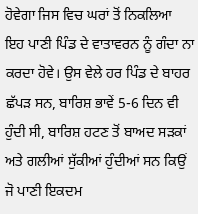ਹੋਵੇਗਾ ਜਿਸ ਵਿਚ ਘਰਾਂ ਤੋਂ ਨਿਕਲਿਆ ਇਹ ਪਾਣੀ ਪਿੰਡ ਦੇ ਵਾਤਾਵਰਨ ਨੂੰ ਗੰਦਾ ਨਾ ਕਰਦਾ ਹੋਵੇ। ਉਸ ਵੇਲੇ ਹਰ ਪਿੰਡ ਦੇ ਬਾਹਰ ਛੱਪੜ ਸਨ, ਬਾਰਿਸ਼ ਭਾਵੇਂ 5-6 ਦਿਨ ਵੀ ਹੁੰਦੀ ਸੀ, ਬਾਰਿਸ਼ ਹਟਣ ਤੋਂ ਬਾਅਦ ਸੜਕਾਂ ਅਤੇ ਗਲੀਆਂ ਸੁੱਕੀਆਂ ਹੁੰਦੀਆਂ ਸਨ ਕਿਉਂ ਜੋ ਪਾਣੀ ਇਕਦਮ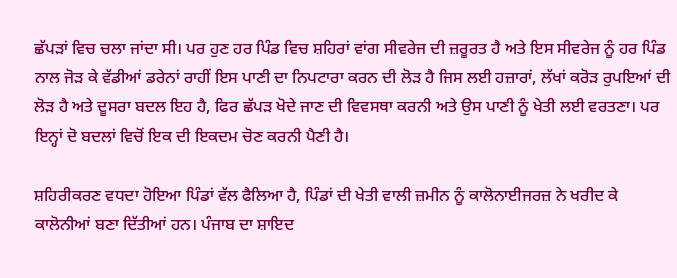ਛੱਪੜਾਂ ਵਿਚ ਚਲਾ ਜਾਂਦਾ ਸੀ। ਪਰ ਹੁਣ ਹਰ ਪਿੰਡ ਵਿਚ ਸ਼ਹਿਰਾਂ ਵਾਂਗ ਸੀਵਰੇਜ ਦੀ ਜ਼ਰੂਰਤ ਹੈ ਅਤੇ ਇਸ ਸੀਵਰੇਜ ਨੂੰ ਹਰ ਪਿੰਡ ਨਾਲ ਜੋੜ ਕੇ ਵੱਡੀਆਂ ਡਰੇਨਾਂ ਰਾਹੀਂ ਇਸ ਪਾਣੀ ਦਾ ਨਿਪਟਾਰਾ ਕਰਨ ਦੀ ਲੋੜ ਹੈ ਜਿਸ ਲਈ ਹਜ਼ਾਰਾਂ, ਲੱਖਾਂ ਕਰੋੜ ਰੁਪਇਆਂ ਦੀ ਲੋੜ ਹੈ ਅਤੇ ਦੂਸਰਾ ਬਦਲ ਇਹ ਹੈ, ਫਿਰ ਛੱਪੜ ਖੋਦੇ ਜਾਣ ਦੀ ਵਿਵਸਥਾ ਕਰਨੀ ਅਤੇ ਉਸ ਪਾਣੀ ਨੂੰ ਖੇਤੀ ਲਈ ਵਰਤਣਾ। ਪਰ ਇਨ੍ਹਾਂ ਦੋ ਬਦਲਾਂ ਵਿਚੋਂ ਇਕ ਦੀ ਇਕਦਮ ਚੋਣ ਕਰਨੀ ਪੈਣੀ ਹੈ।

ਸ਼ਹਿਰੀਕਰਣ ਵਧਦਾ ਹੋਇਆ ਪਿੰਡਾਂ ਵੱਲ ਫੈਲਿਆ ਹੈ, ਪਿੰਡਾਂ ਦੀ ਖੇਤੀ ਵਾਲੀ ਜ਼ਮੀਨ ਨੂੰ ਕਾਲੋਨਾਈਜਰਜ਼ ਨੇ ਖਰੀਦ ਕੇ ਕਾਲੋਨੀਆਂ ਬਣਾ ਦਿੱਤੀਆਂ ਹਨ। ਪੰਜਾਬ ਦਾ ਸ਼ਾਇਦ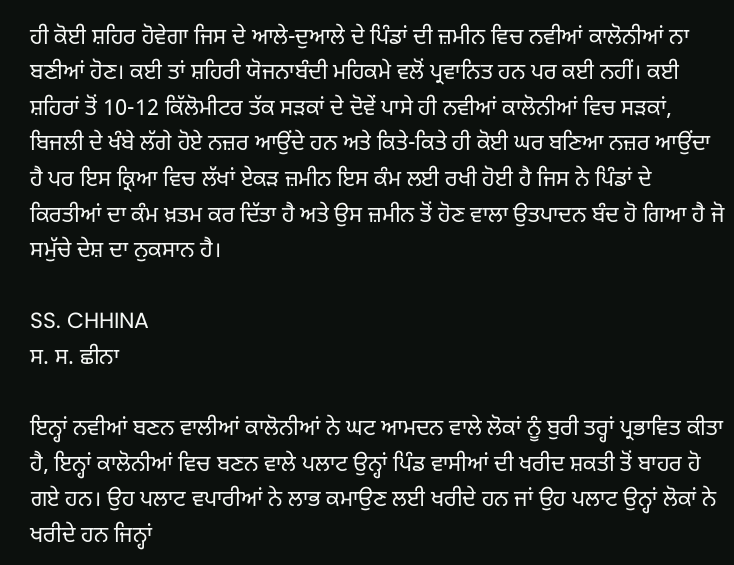ਹੀ ਕੋਈ ਸ਼ਹਿਰ ਹੋਵੇਗਾ ਜਿਸ ਦੇ ਆਲੇ-ਦੁਆਲੇ ਦੇ ਪਿੰਡਾਂ ਦੀ ਜ਼ਮੀਨ ਵਿਚ ਨਵੀਆਂ ਕਾਲੋਨੀਆਂ ਨਾ ਬਣੀਆਂ ਹੋਣ। ਕਈ ਤਾਂ ਸ਼ਹਿਰੀ ਯੋਜਨਾਬੰਦੀ ਮਹਿਕਮੇ ਵਲੋਂ ਪ੍ਰਵਾਨਿਤ ਹਨ ਪਰ ਕਈ ਨਹੀਂ। ਕਈ ਸ਼ਹਿਰਾਂ ਤੋਂ 10-12 ਕਿੱਲੋਮੀਟਰ ਤੱਕ ਸੜਕਾਂ ਦੇ ਦੋਵੇਂ ਪਾਸੇ ਹੀ ਨਵੀਆਂ ਕਾਲੋਨੀਆਂ ਵਿਚ ਸੜਕਾਂ, ਬਿਜਲੀ ਦੇ ਖੰਬੇ ਲੱਗੇ ਹੋਏ ਨਜ਼ਰ ਆਉਂਦੇ ਹਨ ਅਤੇ ਕਿਤੇ-ਕਿਤੇ ਹੀ ਕੋਈ ਘਰ ਬਣਿਆ ਨਜ਼ਰ ਆਉਂਦਾ ਹੈ ਪਰ ਇਸ ਕ੍ਰਿਆ ਵਿਚ ਲੱਖਾਂ ਏਕੜ ਜ਼ਮੀਨ ਇਸ ਕੰਮ ਲਈ ਰਖੀ ਹੋਈ ਹੈ ਜਿਸ ਨੇ ਪਿੰਡਾਂ ਦੇ ਕਿਰਤੀਆਂ ਦਾ ਕੰਮ ਖ਼ਤਮ ਕਰ ਦਿੱਤਾ ਹੈ ਅਤੇ ਉਸ ਜ਼ਮੀਨ ਤੋਂ ਹੋਣ ਵਾਲਾ ਉਤਪਾਦਨ ਬੰਦ ਹੋ ਗਿਆ ਹੈ ਜੋ ਸਮੁੱਚੇ ਦੇਸ਼ ਦਾ ਨੁਕਸਾਨ ਹੈ।

SS. CHHINA
ਸ. ਸ. ਛੀਨਾ

ਇਨ੍ਹਾਂ ਨਵੀਆਂ ਬਣਨ ਵਾਲੀਆਂ ਕਾਲੋਨੀਆਂ ਨੇ ਘਟ ਆਮਦਨ ਵਾਲੇ ਲੋਕਾਂ ਨੂੰ ਬੁਰੀ ਤਰ੍ਹਾਂ ਪ੍ਰਭਾਵਿਤ ਕੀਤਾ ਹੈ, ਇਨ੍ਹਾਂ ਕਾਲੋਨੀਆਂ ਵਿਚ ਬਣਨ ਵਾਲੇ ਪਲਾਟ ਉਨ੍ਹਾਂ ਪਿੰਡ ਵਾਸੀਆਂ ਦੀ ਖਰੀਦ ਸ਼ਕਤੀ ਤੋਂ ਬਾਹਰ ਹੋ ਗਏ ਹਨ। ਉਹ ਪਲਾਟ ਵਪਾਰੀਆਂ ਨੇ ਲਾਭ ਕਮਾਉਣ ਲਈ ਖਰੀਦੇ ਹਨ ਜਾਂ ਉਹ ਪਲਾਟ ਉਨ੍ਹਾਂ ਲੋਕਾਂ ਨੇ ਖਰੀਦੇ ਹਨ ਜਿਨ੍ਹਾਂ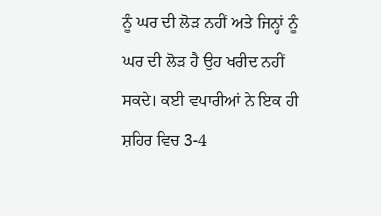ਨੂੰ ਘਰ ਦੀ ਲੋੜ ਨਹੀਂ ਅਤੇ ਜਿਨ੍ਹਾਂ ਨੂੰ ਘਰ ਦੀ ਲੋੜ ਹੈ ਉਹ ਖਰੀਦ ਨਹੀਂ ਸਕਦੇ। ਕਈ ਵਪਾਰੀਆਂ ਨੇ ਇਕ ਹੀ ਸ਼ਹਿਰ ਵਿਚ 3-4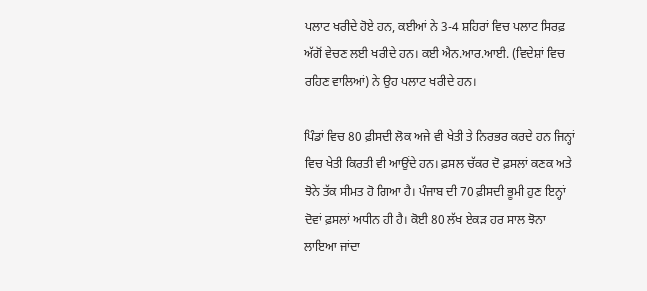ਪਲਾਟ ਖਰੀਦੇ ਹੋਏ ਹਨ, ਕਈਆਂ ਨੇ 3-4 ਸ਼ਹਿਰਾਂ ਵਿਚ ਪਲਾਟ ਸਿਰਫ਼ ਅੱਗੋਂ ਵੇਚਣ ਲਈ ਖਰੀਦੇ ਹਨ। ਕਈ ਐਨ.ਆਰ.ਆਈ. (ਵਿਦੇਸ਼ਾਂ ਵਿਚ ਰਹਿਣ ਵਾਲਿਆਂ) ਨੇ ਉਹ ਪਲਾਟ ਖਰੀਦੇ ਹਨ।

ਪਿੰਡਾਂ ਵਿਚ 80 ਫ਼ੀਸਦੀ ਲੋਕ ਅਜੇ ਵੀ ਖੇਤੀ ਤੇ ਨਿਰਭਰ ਕਰਦੇ ਹਨ ਜਿਨ੍ਹਾਂ ਵਿਚ ਖੇਤੀ ਕਿਰਤੀ ਵੀ ਆਉਂਦੇ ਹਨ। ਫ਼ਸਲ ਚੱਕਰ ਦੋ ਫ਼ਸਲਾਂ ਕਣਕ ਅਤੇ ਝੋਨੇ ਤੱਕ ਸੀਮਤ ਹੋ ਗਿਆ ਹੈ। ਪੰਜਾਬ ਦੀ 70 ਫ਼ੀਸਦੀ ਭੂਮੀ ਹੁਣ ਇਨ੍ਹਾਂ ਦੋਵਾਂ ਫ਼ਸਲਾਂ ਅਧੀਨ ਹੀ ਹੈ। ਕੋਈ 80 ਲੱਖ ਏਕੜ ਹਰ ਸਾਲ ਝੋਨਾ ਲਾਇਆ ਜਾਂਦਾ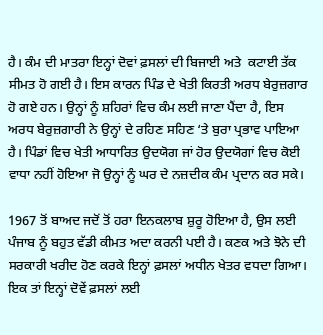ਹੈ। ਕੰਮ ਦੀ ਮਾਤਰਾ ਇਨ੍ਹਾਂ ਦੋਵਾਂ ਫ਼ਸਲਾਂ ਦੀ ਬਿਜਾਈ ਅਤੇ  ਕਟਾਈ ਤੱਕ ਸੀਮਤ ਹੋ ਗਈ ਹੈ। ਇਸ ਕਾਰਨ ਪਿੰਡ ਦੇ ਖੇਤੀ ਕਿਰਤੀ ਅਰਧ ਬੇਰੁਜ਼ਗਾਰ ਹੋ ਗਏ ਹਨ। ਉਨ੍ਹਾਂ ਨੂੰ ਸ਼ਹਿਰਾਂ ਵਿਚ ਕੰਮ ਲਈ ਜਾਣਾ ਪੈਂਦਾ ਹੈ, ਇਸ ਅਰਧ ਬੇਰੁਜ਼ਗਾਰੀ ਨੇ ਉਨ੍ਹਾਂ ਦੇ ਰਹਿਣ ਸਹਿਣ ‘ਤੇ ਬੁਰਾ ਪ੍ਰਭਾਵ ਪਾਇਆ ਹੈ। ਪਿੰਡਾਂ ਵਿਚ ਖੇਤੀ ਆਧਾਰਿਤ ਉਦਯੋਗ ਜਾਂ ਹੋਰ ਉਦਯੋਗਾਂ ਵਿਚ ਕੋਈ ਵਾਧਾ ਨਹੀਂ ਹੋਇਆ ਜੋ ਉਨ੍ਹਾਂ ਨੂੰ ਘਰ ਦੇ ਨਜ਼ਦੀਕ ਕੰਮ ਪ੍ਰਦਾਨ ਕਰ ਸਕੇ।

1967 ਤੋਂ ਬਾਅਦ ਜਦੋਂ ਤੋਂ ਹਰਾ ਇਨਕਲਾਬ ਸ਼ੁਰੂ ਹੋਇਆ ਹੈ, ਉਸ ਲਈ ਪੰਜਾਬ ਨੂੰ ਬਹੁਤ ਵੱਡੀ ਕੀਮਤ ਅਦਾ ਕਰਨੀ ਪਈ ਹੈ। ਕਣਕ ਅਤੇ ਝੋਨੇ ਦੀ ਸਰਕਾਰੀ ਖਰੀਦ ਹੋਣ ਕਰਕੇ ਇਨ੍ਹਾਂ ਫ਼ਸਲਾਂ ਅਧੀਨ ਖੇਤਰ ਵਧਦਾ ਗਿਆ। ਇਕ ਤਾਂ ਇਨ੍ਹਾਂ ਦੋਵੇਂ ਫ਼ਸਲਾਂ ਲਈ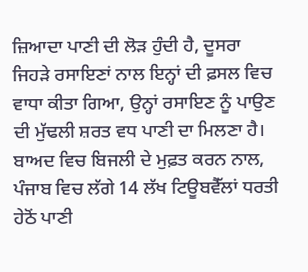ਜ਼ਿਆਦਾ ਪਾਣੀ ਦੀ ਲੋੜ ਹੁੰਦੀ ਹੈ, ਦੂਸਰਾ ਜਿਹੜੇ ਰਸਾਇਣਾਂ ਨਾਲ ਇਨ੍ਹਾਂ ਦੀ ਫ਼ਸਲ ਵਿਚ ਵਾਧਾ ਕੀਤਾ ਗਿਆ, ਉਨ੍ਹਾਂ ਰਸਾਇਣ ਨੂੰ ਪਾਉਣ ਦੀ ਮੁੱਢਲੀ ਸ਼ਰਤ ਵਧ ਪਾਣੀ ਦਾ ਮਿਲਣਾ ਹੈ। ਬਾਅਦ ਵਿਚ ਬਿਜਲੀ ਦੇ ਮੁਫ਼ਤ ਕਰਨ ਨਾਲ, ਪੰਜਾਬ ਵਿਚ ਲੱਗੇ 14 ਲੱਖ ਟਿਊਬਵੈੱਲਾਂ ਧਰਤੀ ਹੇਠੋਂ ਪਾਣੀ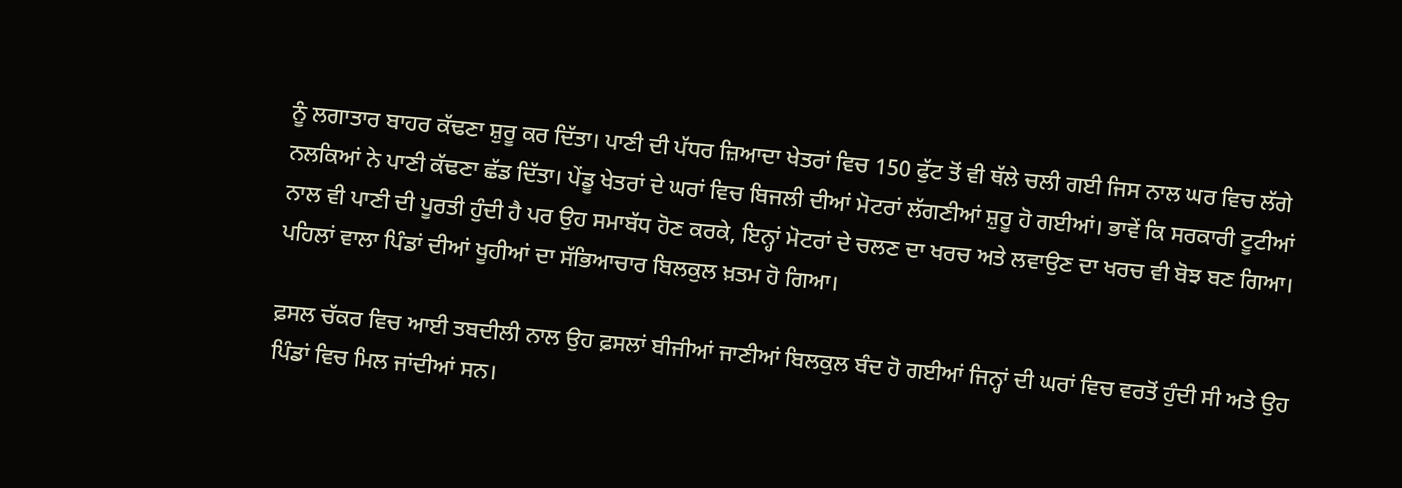ਨੂੰ ਲਗਾਤਾਰ ਬਾਹਰ ਕੱਢਣਾ ਸ਼ੁਰੂ ਕਰ ਦਿੱਤਾ। ਪਾਣੀ ਦੀ ਪੱਧਰ ਜ਼ਿਆਦਾ ਖੇਤਰਾਂ ਵਿਚ 150 ਫੁੱਟ ਤੋਂ ਵੀ ਥੱਲੇ ਚਲੀ ਗਈ ਜਿਸ ਨਾਲ ਘਰ ਵਿਚ ਲੱਗੇ ਨਲਕਿਆਂ ਨੇ ਪਾਣੀ ਕੱਢਣਾ ਛੱਡ ਦਿੱਤਾ। ਪੇਂਡੂ ਖੇਤਰਾਂ ਦੇ ਘਰਾਂ ਵਿਚ ਬਿਜਲੀ ਦੀਆਂ ਮੋਟਰਾਂ ਲੱਗਣੀਆਂ ਸ਼ੁਰੂ ਹੋ ਗਈਆਂ। ਭਾਵੇਂ ਕਿ ਸਰਕਾਰੀ ਟੂਟੀਆਂ ਨਾਲ ਵੀ ਪਾਣੀ ਦੀ ਪੂਰਤੀ ਹੁੰਦੀ ਹੈ ਪਰ ਉਹ ਸਮਾਬੱਧ ਹੋਣ ਕਰਕੇ, ਇਨ੍ਹਾਂ ਮੋਟਰਾਂ ਦੇ ਚਲਣ ਦਾ ਖਰਚ ਅਤੇ ਲਵਾਉਣ ਦਾ ਖਰਚ ਵੀ ਬੋਝ ਬਣ ਗਿਆ। ਪਹਿਲਾਂ ਵਾਲਾ ਪਿੰਡਾਂ ਦੀਆਂ ਖੂਹੀਆਂ ਦਾ ਸੱਭਿਆਚਾਰ ਬਿਲਕੁਲ ਖ਼ਤਮ ਹੋ ਗਿਆ।

ਫ਼ਸਲ ਚੱਕਰ ਵਿਚ ਆਈ ਤਬਦੀਲੀ ਨਾਲ ਉਹ ਫ਼ਸਲਾਂ ਬੀਜੀਆਂ ਜਾਣੀਆਂ ਬਿਲਕੁਲ ਬੰਦ ਹੋ ਗਈਆਂ ਜਿਨ੍ਹਾਂ ਦੀ ਘਰਾਂ ਵਿਚ ਵਰਤੋਂ ਹੁੰਦੀ ਸੀ ਅਤੇ ਉਹ ਪਿੰਡਾਂ ਵਿਚ ਮਿਲ ਜਾਂਦੀਆਂ ਸਨ।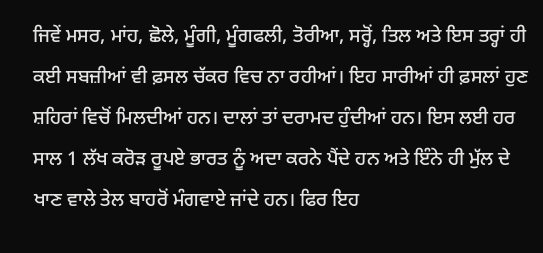ਜਿਵੇਂ ਮਸਰ, ਮਾਂਹ, ਛੋਲੇ, ਮੂੰਗੀ, ਮੂੰਗਫਲੀ, ਤੋਰੀਆ, ਸਰ੍ਹੋਂ, ਤਿਲ ਅਤੇ ਇਸ ਤਰ੍ਹਾਂ ਹੀ ਕਈ ਸਬਜ਼ੀਆਂ ਵੀ ਫ਼ਸਲ ਚੱਕਰ ਵਿਚ ਨਾ ਰਹੀਆਂ। ਇਹ ਸਾਰੀਆਂ ਹੀ ਫ਼ਸਲਾਂ ਹੁਣ ਸ਼ਹਿਰਾਂ ਵਿਚੋਂ ਮਿਲਦੀਆਂ ਹਨ। ਦਾਲਾਂ ਤਾਂ ਦਰਾਮਦ ਹੁੰਦੀਆਂ ਹਨ। ਇਸ ਲਈ ਹਰ ਸਾਲ 1 ਲੱਖ ਕਰੋੜ ਰੂਪਏ ਭਾਰਤ ਨੂੰ ਅਦਾ ਕਰਨੇ ਪੈਂਦੇ ਹਨ ਅਤੇ ਇੰਨੇ ਹੀ ਮੁੱਲ ਦੇ ਖਾਣ ਵਾਲੇ ਤੇਲ ਬਾਹਰੋਂ ਮੰਗਵਾਏ ਜਾਂਦੇ ਹਨ। ਫਿਰ ਇਹ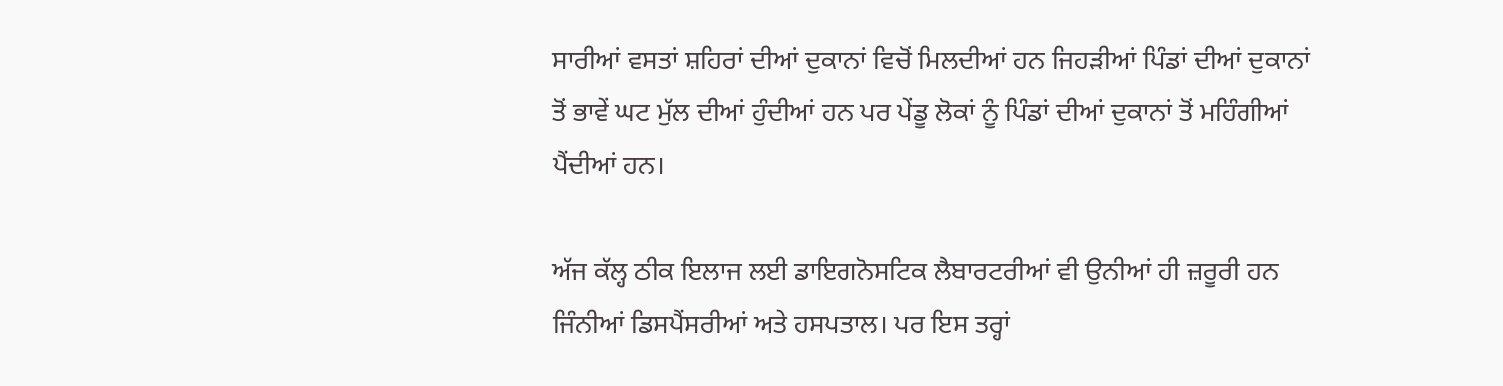ਸਾਰੀਆਂ ਵਸਤਾਂ ਸ਼ਹਿਰਾਂ ਦੀਆਂ ਦੁਕਾਨਾਂ ਵਿਚੋਂ ਮਿਲਦੀਆਂ ਹਨ ਜਿਹੜੀਆਂ ਪਿੰਡਾਂ ਦੀਆਂ ਦੁਕਾਨਾਂ ਤੋਂ ਭਾਵੇਂ ਘਟ ਮੁੱਲ ਦੀਆਂ ਹੁੰਦੀਆਂ ਹਨ ਪਰ ਪੇਂਡੂ ਲੋਕਾਂ ਨੂੰ ਪਿੰਡਾਂ ਦੀਆਂ ਦੁਕਾਨਾਂ ਤੋਂ ਮਹਿੰਗੀਆਂ ਪੈਂਦੀਆਂ ਹਨ।

ਅੱਜ ਕੱਲ੍ਹ ਠੀਕ ਇਲਾਜ ਲਈ ਡਾਇਗਨੋਸਟਿਕ ਲੈਬਾਰਟਰੀਆਂ ਵੀ ਉਨੀਆਂ ਹੀ ਜ਼ਰੂਰੀ ਹਨ ਜਿੰਨੀਆਂ ਡਿਸਪੈਂਸਰੀਆਂ ਅਤੇ ਹਸਪਤਾਲ। ਪਰ ਇਸ ਤਰ੍ਹਾਂ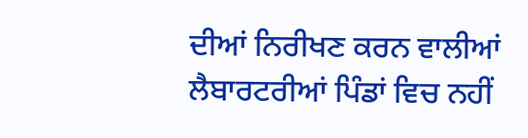ਦੀਆਂ ਨਿਰੀਖਣ ਕਰਨ ਵਾਲੀਆਂ ਲੈਬਾਰਟਰੀਆਂ ਪਿੰਡਾਂ ਵਿਚ ਨਹੀਂ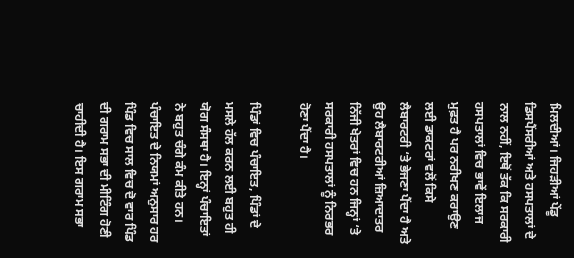ਮਿਲਦੀਆਂ। ਜਿਹੜੀਆਂ ਪੇਂਡੂ ਡਿਸਪੈਂਸਰੀਆਂ ਅਤੇ ਹਸਪਤਾਲਾਂ ਦੇ ਨਾਲ ਨਹੀਂ, ਇਥੋਂ ਤੱਕ ਕਿ ਸਰਕਾਰੀ ਹਸਪਤਾਲਾਂ ਵਿਚ ਭਾਵੇਂ ਇਲਾਜ ਮੁਫ਼ਤ ਹੈ ਪਰ ਨਰੀਖਣ ਕਰਾਉਣ ਲਈ ਡਾਕਟਰਾਂ ਵਲੋਂ ਕਿਸੇ ਲੈਬਾਰਟਰੀ ‘ਤੇ ਭੇਜਣਾ ਪੈਂਦਾ ਹੈ ਅਤੇ ਉਹ ਲੈਬਾਰਟਰੀਆਂ ਜ਼ਿਆਦਾਤਰ ਨਿੱਜੀ ਖੇਤਰਾਂ ਵਿਚ ਹਨ ਜਿਨ੍ਹਾਂ ‘ਤੇ ਸਰਕਾਰੀ ਹਸਪਤਾਲਾਂ ਨੂੰ ਨਿਰਭਰ ਹੋਣਾ ਪੈਂਦਾ ਹੈ।

ਪਿੰਡਾਂ ਵਿਚ ਪੰਚਾਇਤ, ਪਿੰਡਾਂ ਦੇ ਮਸਲੇ ਹੱਲ ਕਰਨ ਲਈ ਬਹੁਤ ਹੀ ਯੋਗ ਸੰਸਥਾ ਹੈ। ਇਨ੍ਹਾਂ ਪੰਚਾਇਤਾਂ ਨੇ ਬਹੁਤ ਚੰਗੇ ਕੰਮ ਕੀਤੇ ਹਨ। ਪੰਚਾਇਤ ਦੇ ਨਿਯਮਾਂ ਅਨੁਸਾਰ ਹਰ ਪਿੰਡ ਵਿਚ ਸਾਲ ਵਿਚ ਦੋ ਵਾਰ ਪਿੰਡ ਦੀ ਗਰਾਮ ਸਭਾ ਦੀ ਮੀਟਿੰਗ ਹੋਣੀ ਚਾਹੀਦੀ ਹੈ। ਇਸ ਗਰਾਮ ਸਭਾ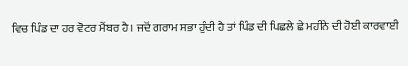ਵਿਚ ਪਿੰਡ ਦਾ ਹਰ ਵੋਟਰ ਮੈਂਬਰ ਹੈ। ਜਦੋਂ ਗਰਾਮ ਸਭਾ ਹੁੰਦੀ ਹੈ ਤਾਂ ਪਿੰਡ ਦੀ ਪਿਛਲੇ ਛੇ ਮਹੀਨੇ ਦੀ ਹੋਈ ਕਾਰਵਾਈ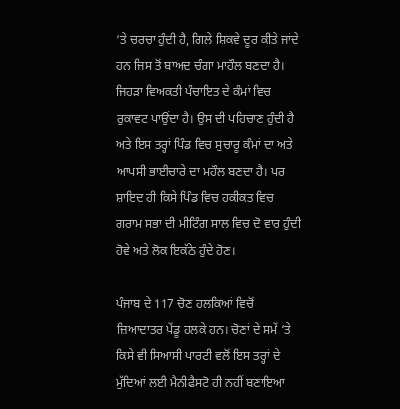‘ਤੇ ਚਰਚਾ ਹੁੰਦੀ ਹੈ, ਗਿਲੇ ਸ਼ਿਕਵੇ ਦੂਰ ਕੀਤੇ ਜਾਂਦੇ ਹਨ ਜਿਸ ਤੋਂ ਬਾਅਦ ਚੰਗਾ ਮਾਹੌਲ ਬਣਦਾ ਹੈ। ਜਿਹੜਾ ਵਿਅਕਤੀ ਪੰਚਾਇਤ ਦੇ ਕੰਮਾਂ ਵਿਚ ਰੁਕਾਵਟ ਪਾਉਂਦਾ ਹੈ। ਉਸ ਦੀ ਪਹਿਚਾਣ ਹੁੰਦੀ ਹੈ ਅਤੇ ਇਸ ਤਰ੍ਹਾਂ ਪਿੰਡ ਵਿਚ ਸੁਚਾਰੂ ਕੰਮਾਂ ਦਾ ਅਤੇ ਆਪਸੀ ਭਾਈਚਾਰੇ ਦਾ ਮਹੌਲ ਬਣਦਾ ਹੈ। ਪਰ ਸ਼ਾਇਦ ਹੀ ਕਿਸੇ ਪਿੰਡ ਵਿਚ ਹਕੀਕਤ ਵਿਚ ਗਰਾਮ ਸਭਾ ਦੀ ਮੀਟਿੰਗ ਸਾਲ ਵਿਚ ਦੋ ਵਾਰ ਹੁੰਦੀ ਹੋਵੇ ਅਤੇ ਲੋਕ ਇਕੱਠੇ ਹੁੰਦੇ ਹੋਣ।

ਪੰਜਾਬ ਦੇ 117 ਚੋਣ ਹਲਕਿਆਂ ਵਿਚੋਂ ਜ਼ਿਆਦਾਤਰ ਪੇਂਡੂ ਹਲਕੇ ਹਨ। ਚੋਣਾਂ ਦੇ ਸਮੇਂ ‘ਤੇ ਕਿਸੇ ਵੀ ਸਿਆਸੀ ਪਾਰਟੀ ਵਲੋਂ ਇਸ ਤਰ੍ਹਾਂ ਦੇ ਮੁੱਦਿਆਂ ਲਈ ਮੈਨੀਫੈਸਟੋ ਹੀ ਨਹੀਂ ਬਣਾਇਆ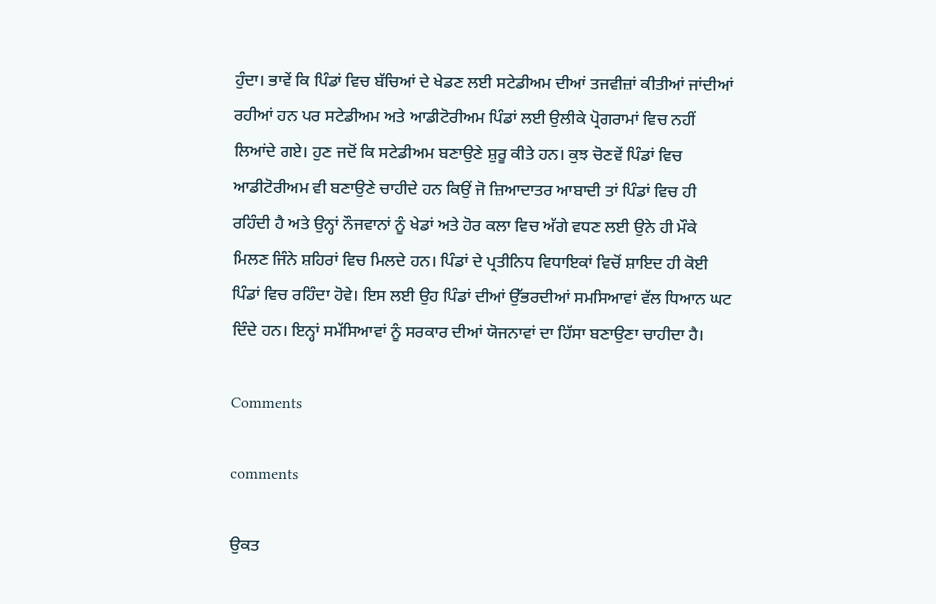ਹੁੰਦਾ। ਭਾਵੇਂ ਕਿ ਪਿੰਡਾਂ ਵਿਚ ਬੱਚਿਆਂ ਦੇ ਖੇਡਣ ਲਈ ਸਟੇਡੀਅਮ ਦੀਆਂ ਤਜਵੀਜ਼ਾਂ ਕੀਤੀਆਂ ਜਾਂਦੀਆਂ ਰਹੀਆਂ ਹਨ ਪਰ ਸਟੇਡੀਅਮ ਅਤੇ ਆਡੀਟੋਰੀਅਮ ਪਿੰਡਾਂ ਲਈ ਉਲੀਕੇ ਪ੍ਰੋਗਰਾਮਾਂ ਵਿਚ ਨਹੀਂ ਲਿਆਂਦੇ ਗਏ। ਹੁਣ ਜਦੋਂ ਕਿ ਸਟੇਡੀਅਮ ਬਣਾਉਣੇ ਸ਼ੁਰੂ ਕੀਤੇ ਹਨ। ਕੁਝ ਚੋਣਵੇਂ ਪਿੰਡਾਂ ਵਿਚ ਆਡੀਟੋਰੀਅਮ ਵੀ ਬਣਾਉਣੇ ਚਾਹੀਦੇ ਹਨ ਕਿਉਂ ਜੋ ਜ਼ਿਆਦਾਤਰ ਆਬਾਦੀ ਤਾਂ ਪਿੰਡਾਂ ਵਿਚ ਹੀ ਰਹਿੰਦੀ ਹੈ ਅਤੇ ਉਨ੍ਹਾਂ ਨੌਜਵਾਨਾਂ ਨੂੰ ਖੇਡਾਂ ਅਤੇ ਹੋਰ ਕਲਾ ਵਿਚ ਅੱਗੇ ਵਧਣ ਲਈ ਉਨੇ ਹੀ ਮੌਕੇ ਮਿਲਣ ਜਿੰਨੇ ਸ਼ਹਿਰਾਂ ਵਿਚ ਮਿਲਦੇ ਹਨ। ਪਿੰਡਾਂ ਦੇ ਪ੍ਰਤੀਨਿਧ ਵਿਧਾਇਕਾਂ ਵਿਚੋਂ ਸ਼ਾਇਦ ਹੀ ਕੋਈ ਪਿੰਡਾਂ ਵਿਚ ਰਹਿੰਦਾ ਹੋਵੇ। ਇਸ ਲਈ ਉਹ ਪਿੰਡਾਂ ਦੀਆਂ ਉੱਭਰਦੀਆਂ ਸਮਸਿਆਵਾਂ ਵੱਲ ਧਿਆਨ ਘਟ ਦਿੰਦੇ ਹਨ। ਇਨ੍ਹਾਂ ਸਮੱਸਿਆਵਾਂ ਨੂੰ ਸਰਕਾਰ ਦੀਆਂ ਯੋਜਨਾਵਾਂ ਦਾ ਹਿੱਸਾ ਬਣਾਉਣਾ ਚਾਹੀਦਾ ਹੈ।

Comments

comments

ਉਕਤ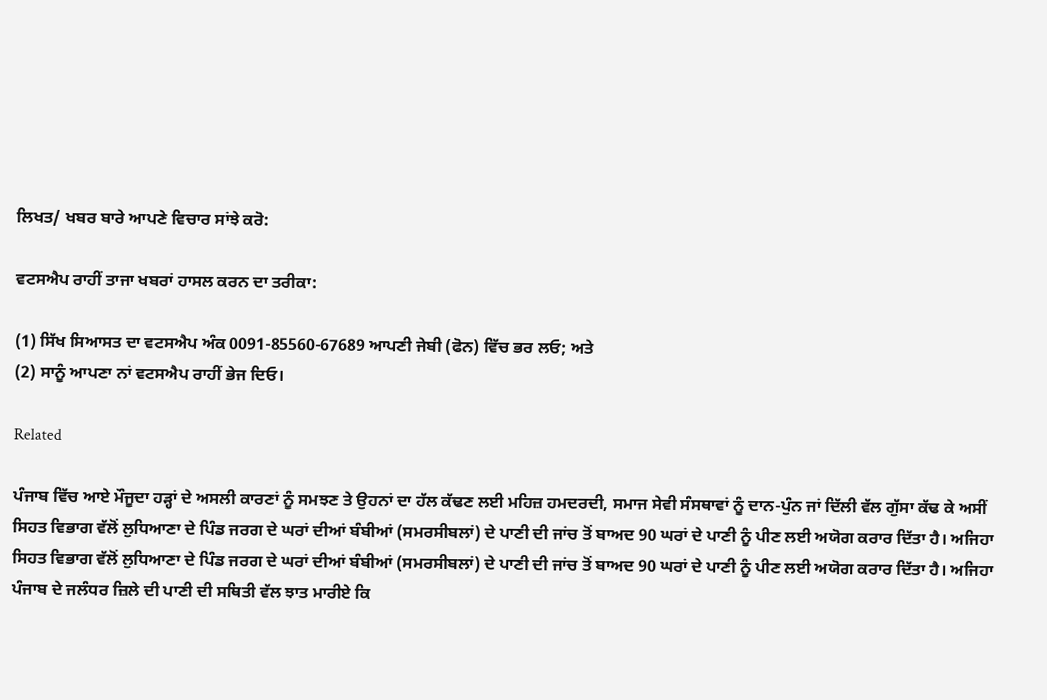ਲਿਖਤ/ ਖਬਰ ਬਾਰੇ ਆਪਣੇ ਵਿਚਾਰ ਸਾਂਝੇ ਕਰੋ:

ਵਟਸਐਪ ਰਾਹੀਂ ਤਾਜਾ ਖਬਰਾਂ ਹਾਸਲ ਕਰਨ ਦਾ ਤਰੀਕਾ:

(1) ਸਿੱਖ ਸਿਆਸਤ ਦਾ ਵਟਸਐਪ ਅੰਕ 0091-85560-67689 ਆਪਣੀ ਜੇਬੀ (ਫੋਨ) ਵਿੱਚ ਭਰ ਲਓ; ਅਤੇ
(2) ਸਾਨੂੰ ਆਪਣਾ ਨਾਂ ਵਟਸਐਪ ਰਾਹੀਂ ਭੇਜ ਦਿਓ।

Related

ਪੰਜਾਬ ਵਿੱਚ ਆਏ ਮੌਜੂਦਾ ਹੜ੍ਹਾਂ ਦੇ ਅਸਲੀ ਕਾਰਣਾਂ ਨੂੰ ਸਮਝਣ ਤੇ ਉਹਨਾਂ ਦਾ ਹੱਲ ਕੱਢਣ ਲਈ ਮਹਿਜ਼ ਹਮਦਰਦੀ, ਸਮਾਜ ਸੇਵੀ ਸੰਸਥਾਵਾਂ ਨੂੰ ਦਾਨ-ਪੁੰਨ ਜਾਂ ਦਿੱਲੀ ਵੱਲ ਗੁੱਸਾ ਕੱਢ ਕੇ ਅਸੀਂ
ਸਿਹਤ ਵਿਭਾਗ ਵੱਲੋਂ ਲੁਧਿਆਣਾ ਦੇ ਪਿੰਡ ਜਰਗ ਦੇ ਘਰਾਂ ਦੀਆਂ ਬੰਬੀਆਂ (ਸਮਰਸੀਬਲਾਂ) ਦੇ ਪਾਣੀ ਦੀ ਜਾਂਚ ਤੋਂ ਬਾਅਦ 90 ਘਰਾਂ ਦੇ ਪਾਣੀ ਨੂੰ ਪੀਣ ਲਈ ਅਯੋਗ ਕਰਾਰ ਦਿੱਤਾ ਹੈ। ਅਜਿਹਾ
ਸਿਹਤ ਵਿਭਾਗ ਵੱਲੋਂ ਲੁਧਿਆਣਾ ਦੇ ਪਿੰਡ ਜਰਗ ਦੇ ਘਰਾਂ ਦੀਆਂ ਬੰਬੀਆਂ (ਸਮਰਸੀਬਲਾਂ) ਦੇ ਪਾਣੀ ਦੀ ਜਾਂਚ ਤੋਂ ਬਾਅਦ 90 ਘਰਾਂ ਦੇ ਪਾਣੀ ਨੂੰ ਪੀਣ ਲਈ ਅਯੋਗ ਕਰਾਰ ਦਿੱਤਾ ਹੈ। ਅਜਿਹਾ
ਪੰਜਾਬ ਦੇ ਜਲੰਧਰ ਜ਼ਿਲੇ ਦੀ ਪਾਣੀ ਦੀ ਸਥਿਤੀ ਵੱਲ ਝਾਤ ਮਾਰੀਏ ਕਿ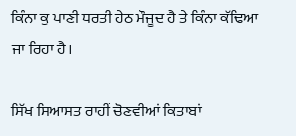ਕਿੰਨਾ ਕੁ ਪਾਣੀ ਧਰਤੀ ਹੇਠ ਮੌਜੂਦ ਹੈ ਤੇ ਕਿੰਨਾ ਕੱਢਿਆ ਜਾ ਰਿਹਾ ਹੈ।

ਸਿੱਖ ਸਿਆਸਤ ਰਾਹੀਂ ਚੋਣਵੀਆਂ ਕਿਤਾਬਾਂ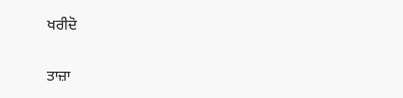ਖਰੀਦੋ

ਤਾਜ਼ਾ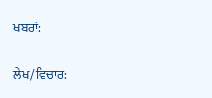ਖਬਰਾਂ:

ਲੇਖ/ਵਿਚਾਰ: